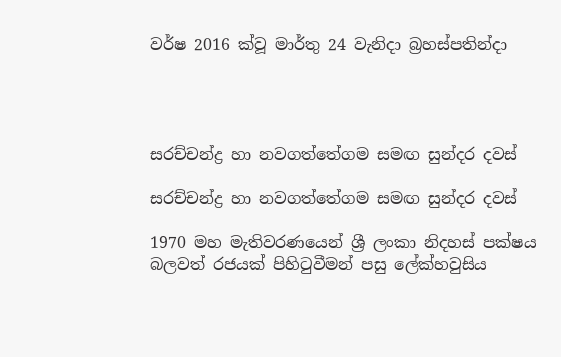වර්ෂ 2016 ක්වූ මාර්තු 24 වැනිදා බ්‍රහස්පතින්දා




සරච්චන්ද්‍ර හා නවගත්තේගම සමඟ සුන්දර දවස්

සරච්චන්ද්‍ර හා නවගත්තේගම සමඟ සුන්දර දවස්

1970 මහ මැතිවරණයෙන් ශ්‍රී ලංකා නිදහස් පක්ෂය බලවත් රජයක් පිහිටුවීමන් පසු ලේක්හවුසිය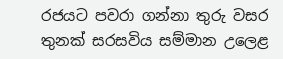රජයට පවරා ගන්නා තුරු වසර තුනක් සරසවිය සම්මාන උලෙළ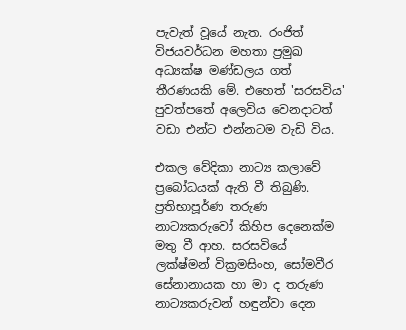පැවැත් වූයේ නැත. රංජිත් විජයවර්ධන මහතා ප්‍රමුඛ අධ්‍යක්ෂ මණ්ඩලය ගත් තීරණයකි මේ. එහෙත් 'සරසවිය' පුවත්පතේ අලෙවිය වෙනදාටත් වඩා එන්ට එන්නටම වැඩි විය.

එකල වේදිකා නාට්‍ය කලාවේ ප්‍රබෝධයක් ඇති වී තිබුණි. ප්‍රතිභාපූර්ණ තරුණ නාට්‍යකරුවෝ කිහිප දෙනෙක්ම මතු වී ආහ. සරසවියේ ලක්ෂ්මන් වික්‍රමසිංහ, සෝමවීර සේනානායක හා මා ද තරුණ නාට්‍යකරුවන් හඳුන්වා දෙන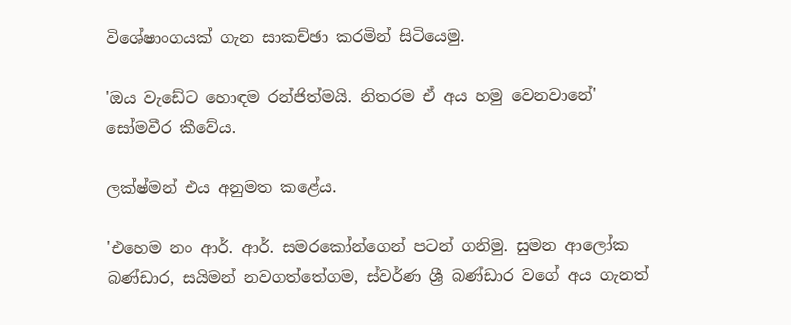විශේෂාංගයක් ගැන සාකච්ඡා කරමින් සිටියෙමු.

'ඔය වැඩේට හොඳම රන්ජිත්මයි. නිතරම ඒ අය හමු වෙනවානේ' සෝමවීර කීවේය.

ලක්ෂ්මන් එය අනුමත කළේය.

'එහෙම නං ආර්. ආර්. සමරකෝන්ගෙන් පටන් ගනිමු. සුමන ආලෝක බණ්ඩාර, සයිමන් නවගත්තේගම, ස්වර්ණ ශ්‍රී බණ්ඩාර වගේ අය ගැනත්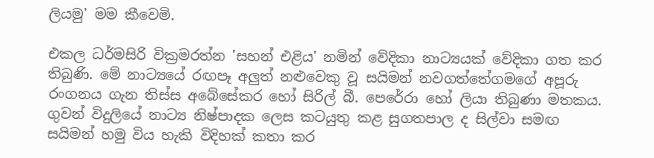ලියමු' මම කීවෙමි.

එකල ධර්මසිරි වික්‍රමරත්න 'සහන් එළිය' නමින් වේදිකා නාට්‍යයක් වේදිකා ගත කර තිබුණි. මේ නාට්‍යයේ රඟපෑ අලුත් නළුවෙකු වූ සයිමන් නවගත්තේගමගේ අපූරු රංගනය ගැන තිස්ස අබේසේකර හෝ සිරිල් බී. පෙරේරා හෝ ලියා තිබුණා මතකය. ගුවන් විදුලියේ නාට්‍ය නිෂ්පාදක ලෙස කටයුතු කළ සුගතපාල ද සිල්වා සමඟ සයිමන් හමු විය හැකි විදිහක් කතා කර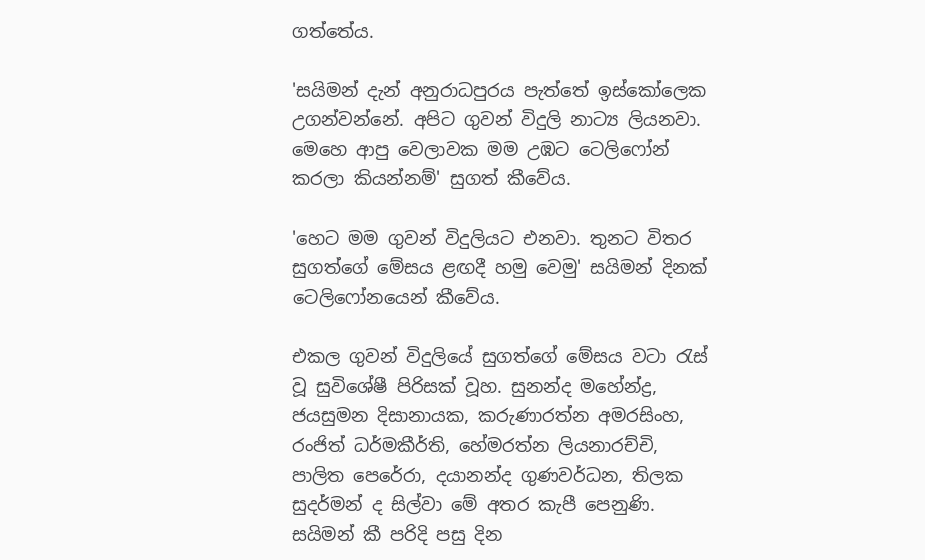ගත්තේය.

'සයිමන් දැන් අනුරාධපුරය පැත්තේ ඉස්කෝලෙක උගන්වන්නේ. අපිට ගුවන් විදුලි නාට්‍ය ලියනවා. මෙහෙ ආපු වෙලාවක මම උඹට ටෙලිෆෝන් කරලා කියන්නම්' සුගත් කීවේය.

'හෙට මම ගුවන් විදුලියට එනවා. තුනට විතර සුගත්ගේ මේසය ළඟදී හමු වෙමු' සයිමන් දිනක් ටෙලිෆෝනයෙන් කීවේය.

එකල ගුවන් විදුලියේ සුගත්ගේ මේසය වටා රැස් වූ සුවිශේෂී පිරිසක් වූහ. සුනන්ද මහේන්ද්‍ර, ජයසුමන දිසානායක, කරුණාරත්න අමරසිංහ, රංජිත් ධර්මකීර්ති, හේමරත්න ලියනාරච්චි, පාලිත පෙරේරා, දයානන්ද ගුණවර්ධන, තිලක සුදර්මන් ද සිල්වා මේ අතර කැපී පෙනුණි. සයිමන් කී පරිදි පසු දින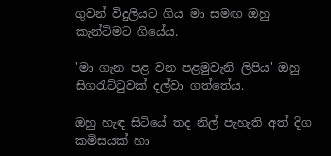ගුවන් විදුලියට ගිය මා සමඟ ඔහු කැන්ටිමට ගියේය.

'මා ගැන පළ වන පළමුවැනි ලිපිය' ඔහු සිගරැට්ටුවක් දල්වා ගත්තේය.

ඔහු හැඳ සිටියේ තද නිල් පැහැති අත් දිග කමිසයක් හා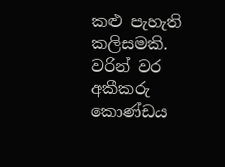කළු පැහැති කලිසමකි. වරින් වර අකීකරු කොණ්ඩය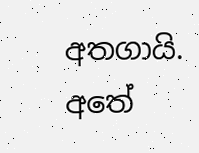අතගායි. අතේ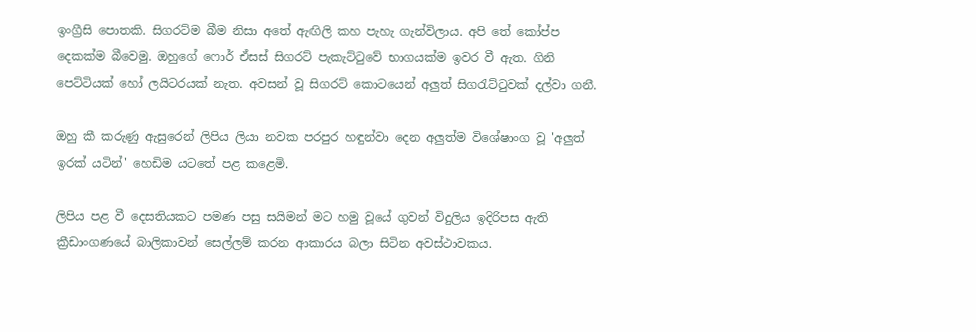ඉංග්‍රීසි පොතකි. සිගරට්ම බීම නිසා අතේ ඇඟිලි කහ පැහැ ගැන්විලාය. අපි තේ කෝප්ප දෙකක්ම බීවෙමු. ඔහුගේ ෆොර් ඒසස් සිගරට් පැකැට්ටුවේ භාගයක්ම ඉවර වී ඇත. ගිනි පෙට්ටියක් හෝ ලයිටරයක් නැත. අවසන් වූ සිගරට් කොටයෙන් අලුත් සිගරැට්ටුවක් දල්වා ගනී.

ඔහු කී කරුණු ඇසුරෙන් ලිපිය ලියා නවක පරපුර හඳුන්වා දෙන අලුත්ම විශේෂාංග වූ 'අලුත් ඉරක් යටින්' හෙඩිම යටතේ පළ කළෙමි.

ලිපිය පළ වී දෙසතියකට පමණ පසු සයිමන් මට හමු වූයේ ගුවන් විදුලිය ඉදිරිපස ඇති ක්‍රීඩාංගණයේ බාලිකාවන් සෙල්ලම් කරන ආකාරය බලා සිටින අවස්ථාවකය.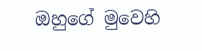ඔහුගේ මුවෙහි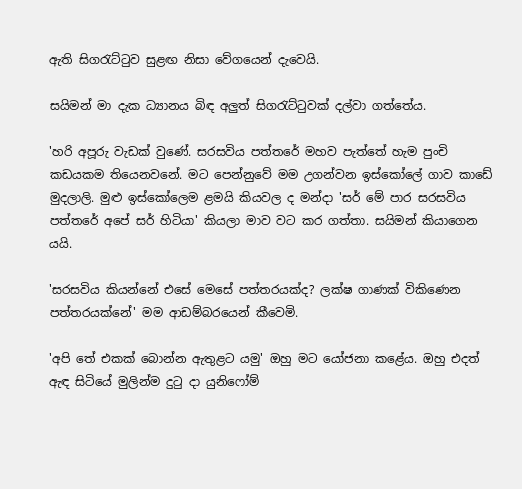ඇති සිගරැට්ටුව සුළඟ නිසා වේගයෙන් දැවෙයි.

සයිමන් මා දැක ධ්‍යානය බිඳ අලුත් සිගරැට්ටුවක් දල්වා ගත්තේය.

'හරි අපූරු වැඩක් වුණේ. සරසවිය පත්තරේ මහව පැත්තේ හැම පුංචි කඩයකම තියෙනවනේ. මට පෙන්නුවේ මම උගන්වන ඉස්කෝලේ ගාව කාඩේ මුදලාලි. මුළු ඉස්කෝලෙම ළමයි කියවල ද මන්දා 'සර් මේ පාර සරසවිය පත්තරේ අපේ සර් හිටියා' කියලා මාව වට කර ගත්තා. සයිමන් කියාගෙන යයි.

'සරසවිය කියන්නේ එසේ මෙසේ පත්තරයක්ද? ලක්ෂ ගාණක් විකිණෙන පත්තරයක්නේ' මම ආඩම්බරයෙන් කීවෙමි.

'අපි තේ එකක් බොන්න ඇතුළට යමු' ඔහු මට යෝජනා කළේය. ඔහු එදත් ඇඳ සිටියේ මුලින්ම දුටු දා යුනිෆෝම්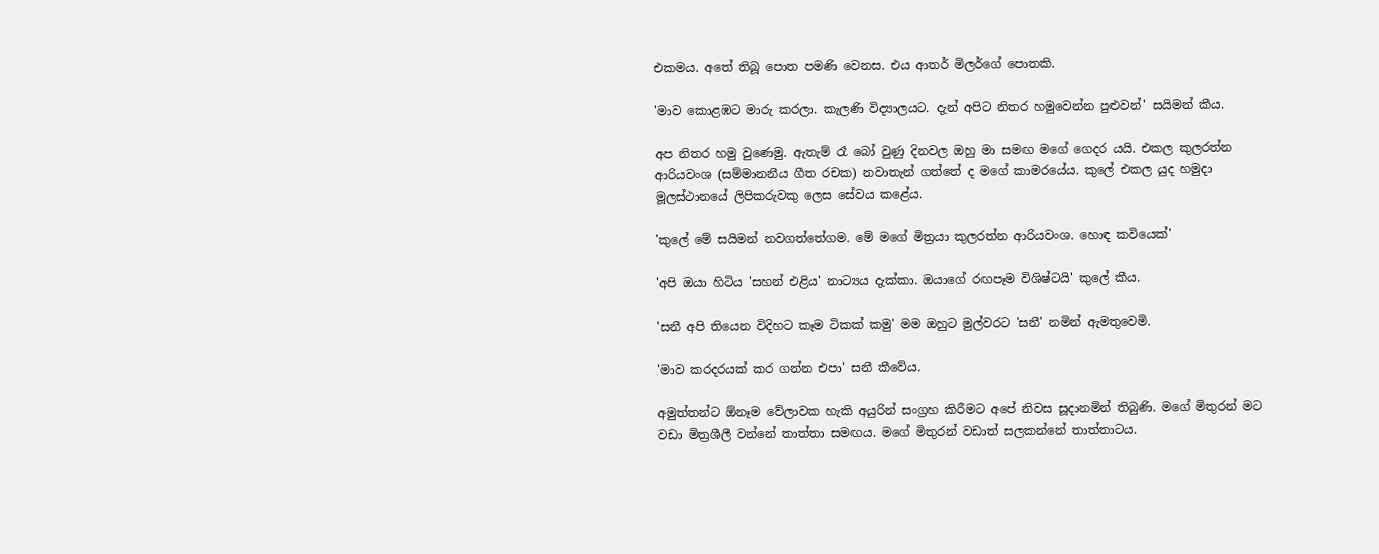එකමය. අතේ තිබූ පොත පමණි වෙනස. එය ආතර් මිලර්ගේ පොතකි.

'මාව කොළඹට මාරු කරලා. කැලණි විද්‍යාලයට. දැන් අපිට නිතර හමුවෙන්න පුළුවන්' සයිමන් කීය.

අප නිතර හමු වුණෙමු. ඇතැම් රෑ බෝ වුණු දිනවල ඔහු මා සමඟ මගේ ගෙදර යයි. එකල කුලරත්න ආරියවංශ (සම්මානනීය ගීත රචක) නවාතැන් ගත්තේ ද මගේ කාමරයේය. කුලේ එකල යුද හමුදා මූලස්ථානයේ ලිපිකරුවකු ලෙස සේවය කළේය.

'කුලේ මේ සයිමන් නවගත්තේගම. මේ මගේ මිත්‍රයා කුලරත්න ආරියවංශ. හොඳ කවියෙක්'

'අපි ඔයා හිටිය 'සහන් එළිය' නාට්‍යය දැක්කා. ඔයාගේ රඟපෑම විශිෂ්ටයි' කුලේ කීය.

'සනී අපි තියෙන විදිහට කෑම ටිකක් කමු' මම ඔහුට මුල්වරට 'සනී' නමින් ඇමතුවෙමි.

'මාව කරදරයක් කර ගන්න එපා' සනී කීවේය.

අමුත්තන්ට ඕනෑම වේලාවක හැකි අයුරින් සංග්‍රහ කිරීමට අපේ නිවස සූදානමින් තිබුණි. මගේ මිතුරන් මට වඩා මිත්‍රශීලී වන්නේ තාත්තා සමඟය. මගේ මිතුරන් වඩාත් සලකන්නේ තාත්තාටය.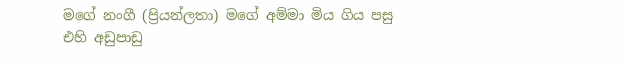මගේ නංගී (ප්‍රියන්ලතා) මගේ අම්මා මිය ගිය පසු එහි අඩුපාඩු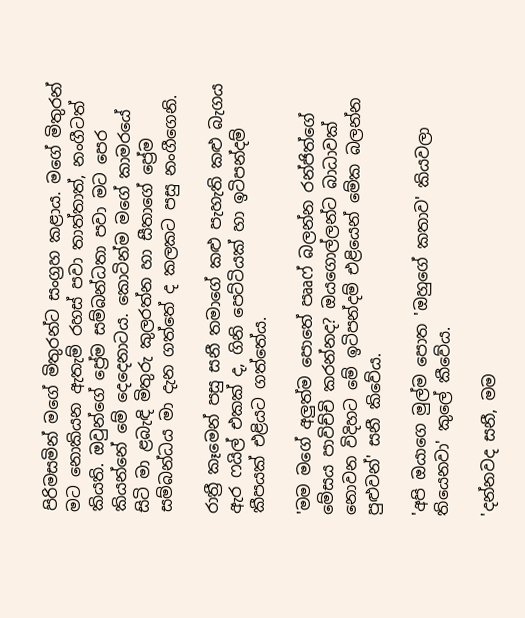පිරිමසමින් මගේ මිතුරන්ට සංග්‍රහ කළාය. මගේ මිතුරන් මට නොකියන ඇතැම් රහස් පවා තාත්තාත්, නංගීටත් කියති. ඔවුන්ගේ ප්‍රේම සම්බන්ධතා පවා මට පෙර කියන්නේ මේ දෙදෙනාටය. කොටින්ම මගේ කාමරයේ සිටි මා ළබැඳි මිතුරු කුලරත්න හා සීතාගේ ප්‍රේම සම්බන්ධය මා දැන ගත්තේ ද කලකට පසු නංගීගෙනි.

රාත්‍රී කෑමෙන් පසු සනී තමාගේ කළු පැහැති කළු බැගය ඇර ෆයිල් එකක් ද, ගිනි පෙට්ටියක් හා ඉටිපන්දම් කීපයක් එළියට ගත්තේය.

'මම මගේ අලුත්ම පොතේ පෲෆ් බලන්න රන්ජිත්ගේ මේසය පාවිච්චි කරන්නද? ඔයගොල්ලන්ට බාධාවක් නොවන විදිහට මේ ඉටිපන්දම් එළියෙන් මේක බලන්න පුළුවන්' සනී කිවේය.

'අපි ඔයාගෙ මුල්ම පොත 'ඔහුගේ කතාව' කියවලා තියෙනවා' කුලේ කීවේය.

'දන්නවද සනී, මම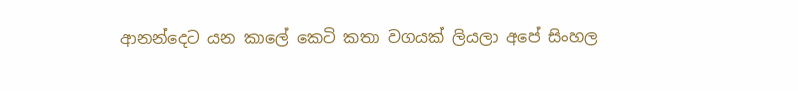ආනන්දෙට යන කාලේ කෙටි කතා වගයක් ලියලා අපේ සිංහල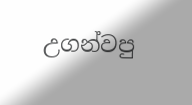උගන්වපු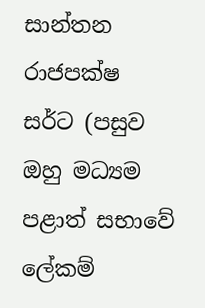සාන්තන රාජපක්ෂ සර්ට (පසුව ඔහු මධ්‍යම පළාත් සභාවේ ලේකම්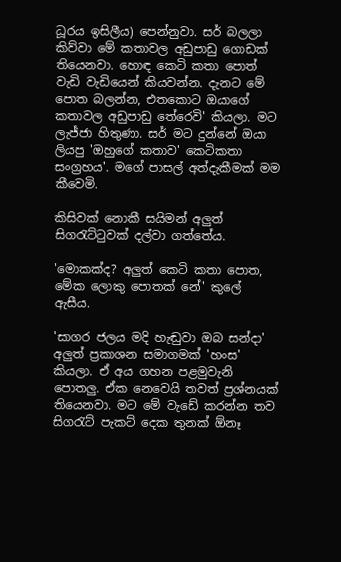ධූරය ඉසිලීය) පෙන්නුවා. සර් බලලා කිව්වා මේ කතාවල අඩුපාඩු ගොඩක් තියෙනවා. හොඳ කෙටි කතා පොත් වැඩි වැඩියෙන් කියවන්න. දැනට මේ පොත බලන්න, එතකොට ඔයාගේ කතාවල අඩුපාඩු තේරෙවි' කියලා. මට ලැජ්ජා හිතුණා. සර් මට දුන්නේ ඔයා ලියපු 'ඔහුගේ කතාව' කෙටිකතා සංග්‍රහය'. මගේ පාසල් අත්දැකීමක් මම කීවෙමි.

කිසිවක් නොකී සයිමන් අලුත් සිගරැට්ටුවක් දල්වා ගත්තේය.

'මොකක්ද? අලුත් කෙටි කතා පොත, මේක ලොකු පොතක් නේ' කුලේ ඇසීය.

'සාගර ජලය මදි හැඬුවා ඔබ සන්දා' අලුත් ප්‍රකාශන සමාගමක් 'හංස' කියලා. ඒ අය ගහන පළමුවැනි පොතලු. ඒක නෙවෙයි තවත් ප්‍රශ්නයක් තියෙනවා. මට මේ වැඩේ කරන්න තව සිගරැට් පැකට් දෙක තුනක් ඕනෑ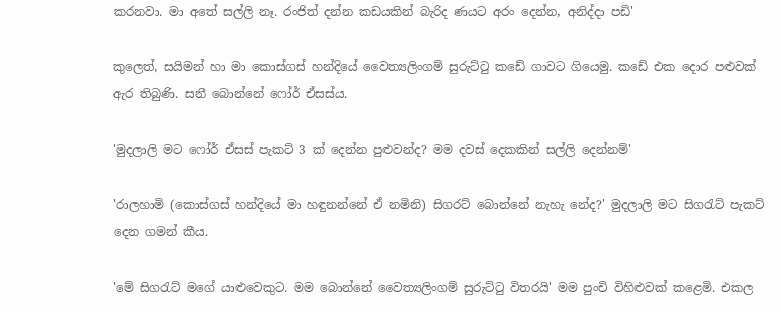කරනවා. මා අතේ සල්ලි නෑ. රංජිත් දන්න කඩයකින් බැරිද ණයට අරං දෙන්න, අනිද්දා පඩි'

කුලෙත්, සයිමන් හා මා කොස්ගස් හන්දියේ වෛත්‍යලිංගම් සුරුට්ටු කඩේ ගාවට ගියෙමු. කඩේ එක දොර පළුවක් ඇර තිබුණි. සනී බොන්නේ ෆෝර් ඒසස්ය.

'මුදලාලි මට ෆෝර් ඒසස් පැකට් 3 ක් දෙන්න පුළුවන්ද? මම දවස් දෙකකින් සල්ලි දෙන්නම්'

'රාලහාමි (කොස්ගස් හන්දියේ මා හඳුනන්නේ ඒ නමිනි) සිගරට් බොන්නේ නැහැ නේද?' මුදලාලි මට සිගරැට් පැකට් දෙන ගමන් කීය.

'මේ සිගරැට් මගේ යාළුවෙකුට. මම බොන්නේ වෛත්‍යලිංගම් සුරුට්ටු විතරයි' මම පුංචි විහිළුවක් කළෙමි. එකල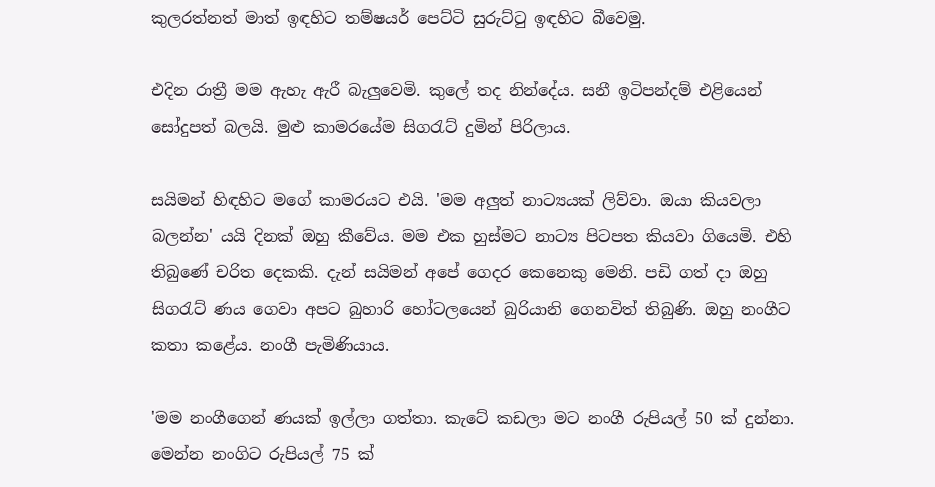කුලරත්නත් මාත් ඉඳහිට තම්ෂයර් පෙට්ටි සුරුට්ටු ඉඳහිට බීවෙමු.

එදින රාත්‍රී මම ඇහැ ඇරී බැලුවෙමි. කුලේ තද නින්දේය. සනී ඉටිපන්දම් එළියෙන් සෝදුපත් බලයි. මුළු කාමරයේම සිගරැට් දුමින් පිරිලාය.

සයිමන් හිඳහිට මගේ කාමරයට එයි. 'මම අලුත් නාට්‍යයක් ලිව්වා. ඔයා කියවලා බලන්න' යයි දිනක් ඔහු කීවේය. මම එක හුස්මට නාට්‍ය පිටපත කියවා ගියෙමි. එහි තිබුණේ චරිත දෙකකි. දැන් සයිමන් අපේ ගෙදර කෙනෙකු මෙනි. පඩි ගත් දා ඔහු සිගරැට් ණය ගෙවා අපට බුහාරි හෝටලයෙන් බුරියානි ගෙනවිත් තිබුණි. ඔහු නංගීට කතා කළේය. නංගී පැමිණියාය.

'මම නංගීගෙන් ණයක් ඉල්ලා ගත්තා. කැටේ කඩලා මට නංගී රුපියල් 50 ක් දුන්නා. මෙන්න නංගිට රුපියල් 75 ක්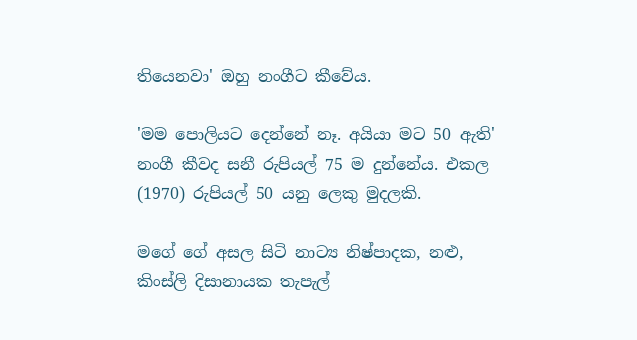තියෙනවා' ඔහු නංගීට කීවේය.

'මම පොලියට දෙන්නේ නෑ. අයියා මට 50 ඇති' නංගී කීවද සනී රුපියල් 75 ම දුන්නේය. එකල (1970) රුපියල් 50 යනු ලෙකු මුදලකි.

මගේ ගේ අසල සිටි නාට්‍ය නිෂ්පාදක, නළු, කිංස්ලි දිසානායක තැපැල්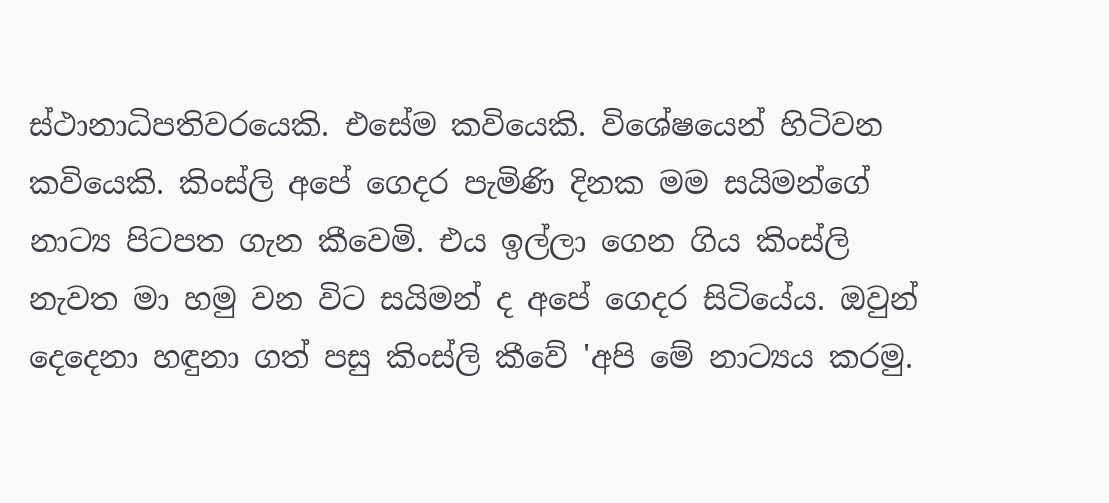ස්ථානාධිපතිවරයෙකි. එසේම කවියෙකි. විශේෂයෙන් හිටිවන කවියෙකි. කිංස්ලි අපේ ගෙදර පැමිණි දිනක මම සයිමන්ගේ නාට්‍ය පිටපත ගැන කීවෙමි. එය ඉල්ලා ගෙන ගිය කිංස්ලි නැවත මා හමු වන විට සයිමන් ද අපේ ගෙදර සිටියේය. ඔවුන් දෙදෙනා හඳුනා ගත් පසු කිංස්ලි කීවේ 'අපි මේ නාට්‍යය කරමු.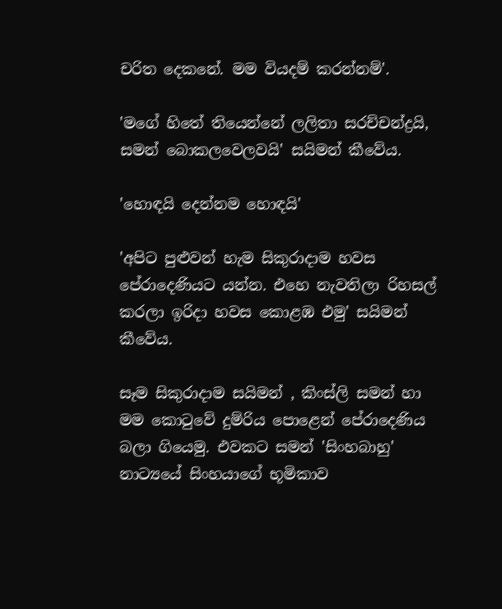චරිත දෙකනේ. මම වියදම් කරන්නම්'.

'මගේ හිතේ තියෙන්නේ ලලිතා සරච්චන්ද්‍රයි, සමන් බොකලවෙලවයි' සයිමන් කීවේය.

'හොඳයි දෙන්නම හොඳයි'

'අපිට පුළුවන් හැම සිකුරාදාම හවස පේරාදෙණියට යන්න. එහෙ නැවතිලා රිහසල් කරලා ඉරිදා හවස කොළඹ එමු' සයිමන් කීවේය.

සෑම සිකුරාදාම සයිමන් , කිංස්ලි සමන් හා මම කොටුවේ දුම්රිය පොළෙන් පේරාදෙණිය බලා ගියෙමු. එවකට සමන් 'සිංහබාහු' නාට්‍යයේ සිංහයාගේ භූමිකාව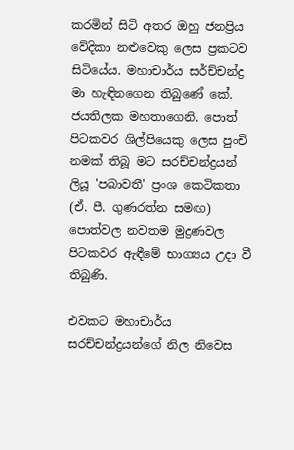කරමින් සිටි අතර ඔහු ජනප්‍රිය වේදිකා නළුවෙකු ලෙස ප්‍රකටව සිටියේය. මහාචාර්ය සර්ච්චන්ද්‍ර මා හැඳිනගෙන තිබුණේ කේ. ජයතිලක මහතාගෙනි. පොත් පිටකවර ශිල්පියෙකු ලෙස පුංචි නමක් තිබූ මට සරච්චන්ද්‍රයන් ලියූ 'පබාවතී' ප්‍රංශ කෙටිකතා (ඒ. පී. ගුණරත්න සමඟ) පොත්වල නවතම මුද්‍රණවල පිටකවර ඇඳීමේ භාග්‍යය උදා වී තිබුණි.

එවකට මහාචාර්ය සරච්චන්ද්‍රයන්ගේ නිල නිවෙස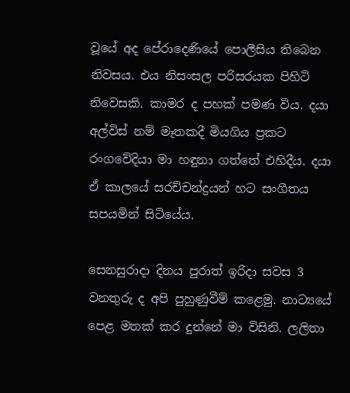වූයේ අද පේරාදෙණියේ පොලීසිය තිබෙන නිවසය. එය නිසංසල පරිසරයක පිහිටි නිවෙසකි. කාමර ද පහක් පමණ විය. දයා අල්විස් නම් මෑතකදී මියගිය ප්‍රකට රංගවේදියා මා හඳුනා ගත්තේ එහිදීය. දයා ඒ කාලයේ සරච්චන්ද්‍රයන් හට සංගීතය සපයමින් සිටියේය.

සෙනසුරාදා දිනය පුරාත් ඉරිදා සවස 3 වනතුරු ද අපි පුහුණුවීම් කළෙමු. නාට්‍යයේ පෙළ මතක් කර දුන්නේ මා විසිනි. ලලිතා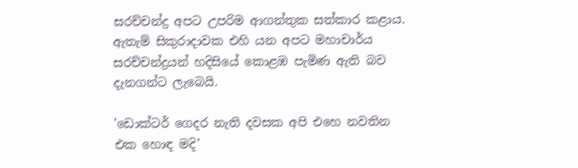සරච්චන්ද්‍ර අපට උපරිම ආගන්තුක සත්කාර කළාය. ඇතැම් සිකුරාදාවක එහි යන අපට මහාචාර්ය සරච්චන්ද්‍රයන් හදිසියේ කොළඹ පැමිණ ඇති බව දැනගන්ට ලැබෙයි.

'ඩොක්ටර් ගෙදර නැති දවසක අපි එහෙ නවතින එක හොඳ මදි'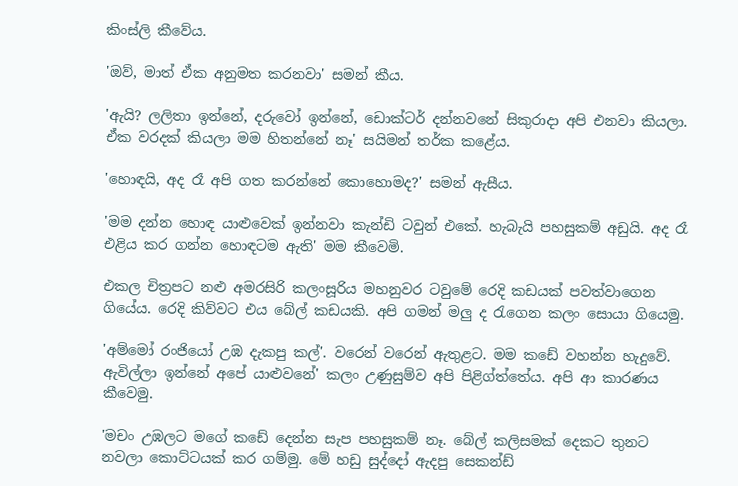කිංස්ලි කීවේය.

'ඔව්, මාත් ඒක අනුමත කරනවා' සමන් කීය.

'ඇයි? ලලිතා ඉන්නේ, දරුවෝ ඉන්නේ, ඩොක්ටර් දන්නවනේ සිකුරාදා අපි එනවා කියලා. ඒක වරදක් කියලා මම හිතන්නේ නෑ' සයිමන් තර්ක කළේය.

'හොඳයි, අද රෑ අපි ගත කරන්නේ කොහොමද?' සමන් ඇසීය.

'මම දන්න හොඳ යාළුවෙක් ඉන්නවා කැන්ඩි ටවුන් එකේ. හැබැයි පහසුකම් අඩුයි. අද රෑ එළිය කර ගන්න හොඳටම ඇති' මම කීවෙමි.

එකල චිත්‍රපට නළු අමරසිරි කලංසූරිය මහනුවර ටවුමේ රෙදි කඩයක් පවත්වාගෙන ගියේය. රෙදි කිව්වට එය බේල් කඩයකි. අපි ගමන් මලු ද රැගෙන කලං සොයා ගියෙමු.

'අම්මෝ රංජියෝ උඹ දැකපු කල්'. වරෙන් වරෙන් ඇතුළට. මම කඩේ වහන්න හැදුවේ. ඇවිල්ලා ඉන්නේ අපේ යාළුවනේ' කලං උණුසුම්ව අපි පිළිග්ත්තේය. අපි ආ කාරණය කීවෙමු.

'මචං උඹලට මගේ කඩේ දෙන්න සැප පහසුකම් නෑ. බේල් කලිසමක් දෙකට තුනට නවලා කොට්ටයක් කර ගම්මු. මේ හඩු සුද්දෝ ඇදපු සෙකන්ඩ්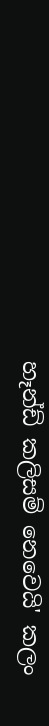හෑන්ඩ් කලිසම් නෙවෙයි' කලං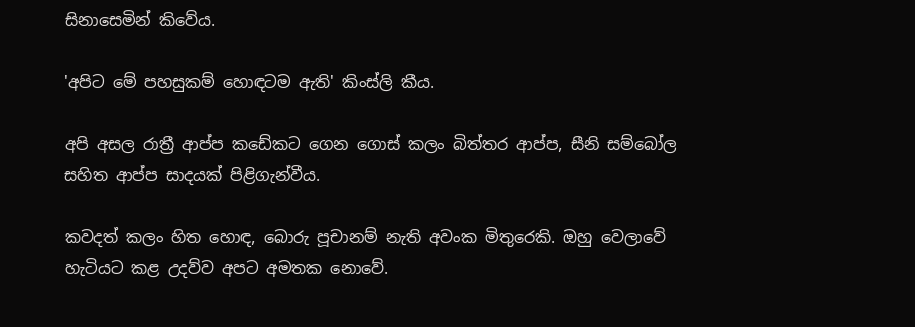සිනාසෙමින් කිවේය.

'අපිට මේ පහසුකම් හොඳටම ඇති' කිංස්ලි කීය.

අපි අසල රාත්‍රී ආප්ප කඩේකට ගෙන ගොස් කලං බිත්තර ආප්ප, සීනි සම්බෝල සහිත ආප්ප සාදයක් පිළිගැන්වීය.

කවදත් කලං හිත හොඳ, බොරු පූචානම් නැති අවංක මිතුරෙකි. ඔහු වෙලාවේ හැටියට කළ උදව්ව අපට අමතක නොවේ.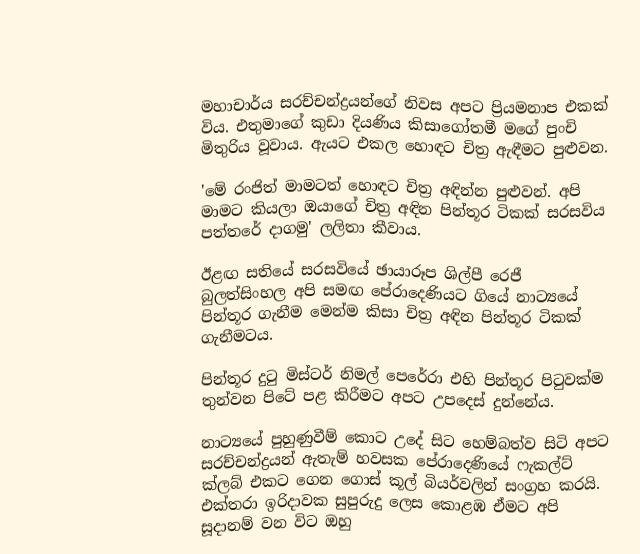මහාචාර්ය සරච්චන්ද්‍රයන්ගේ නිවස අපට ප්‍රියමනාප එකක් විය. එතුමාගේ කුඩා දියණිය කිසාගෝතමී මගේ පුංචි මිතුරිය වූවාය. ඇයට එකල හොඳට චිත්‍ර ඇඳීමට පුළුවන.

'මේ රංජිත් මාමටත් හොඳට චිත්‍ර අඳින්න පුළුවන්. අපි මාමට කියලා ඔයාගේ චිත්‍ර අඳින පින්තූර ටිකක් සරසවිය පත්තරේ දාගමු' ලලිතා කීවාය.

ඊළඟ සතියේ සරසවියේ ඡායාරූප ශිල්පී රෙජී බුලත්සිංහල අපි සමඟ පේරාදෙණියට ගියේ නාට්‍යයේ පින්තූර ගැනීම මෙන්ම කිසා චිත්‍ර අඳින පින්තූර ටිකක් ගැනීමටය.

පින්තූර දුටු මිස්ටර් නිමල් පෙරේරා එහි පින්තූර පිටුවක්ම තුන්වන පිටේ පළ කිරීමට අපට උපදෙස් දුන්නේය.

නාට්‍යයේ පුහුණුවීම් කොට උදේ සිට හෙම්බත්ව සිටි අපට සරච්චන්ද්‍රයන් ඇතැම් හවසක පේරාදෙණියේ ෆැකල්ට් ක්ලබ් එකට ගෙන ගොස් කූල් බියර්වලින් සංග්‍රහ කරයි. එක්තරා ඉරිදාවක සුපුරුදු ලෙස කොළඹ ඒමට අපි සූදානම් වන විට ඔහු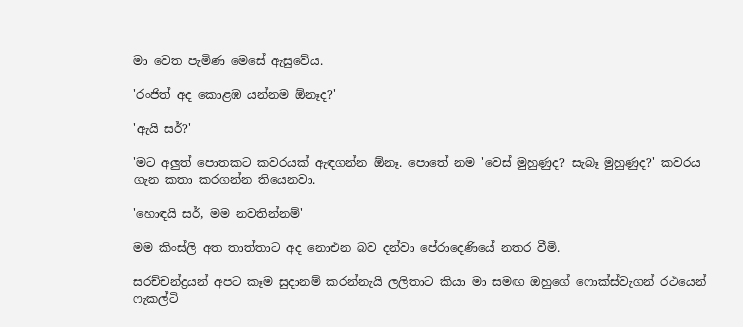මා වෙත පැමිණ මෙසේ ඇසුවේය.

'රංජිත් අද කොළඹ යන්නම ඕනෑද?'

'ඇයි සර්?'

'මට අලුත් පොතකට කවරයක් ඇඳගන්න ඕනෑ. පොතේ නම 'වෙස් මුහුණුද? සැබෑ මුහුණුද?' කවරය ගැන කතා කරගන්න තියෙනවා.

'හොඳයි සර්, මම නවතින්නම්'

මම කිංස්ලි අත තාත්තාට අද නොඑන බව දන්වා පේරාදෙණියේ නතර වීමි.

සරච්චන්ද්‍රයන් අපට කෑම සුදානම් කරන්නැයි ලලිතාට කියා මා සමඟ ඔහුගේ ෆොක්ස්වැගන් රථයෙන් ෆැකල්ටි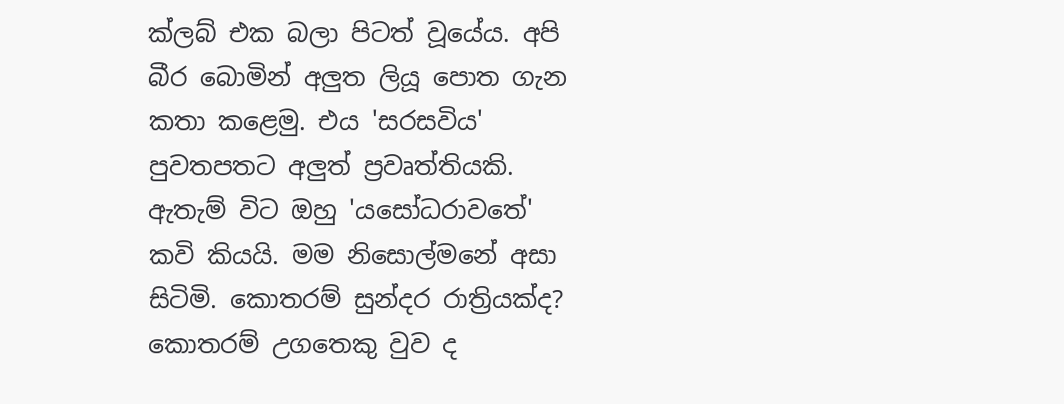ක්ලබ් එක බලා පිටත් වූයේය. අපි බීර බොමින් අලුත ලියූ පොත ගැන කතා කළෙමු. එය 'සරසවිය' පුවතපතට අලුත් ප්‍රවෘත්තියකි. ඇතැම් විට ඔහු 'යසෝධරාවතේ' කවි කියයි. මම නිසොල්මනේ අසා සිටිමි. කොතරම් සුන්දර රාත්‍රියක්ද? කොතරම් උගතෙකු වුව ද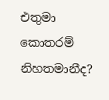එතුමා කොතරම් නිහතමානීද?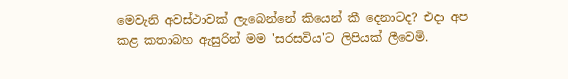මෙවැනි අවස්ථාවක් ලැබෙන්නේ කියෙන් කී දෙනාටද? එදා අප කළ කතාබහ ඇසුරින් මම 'සරසවිය'ට ලිපියක් ලීවෙමි.